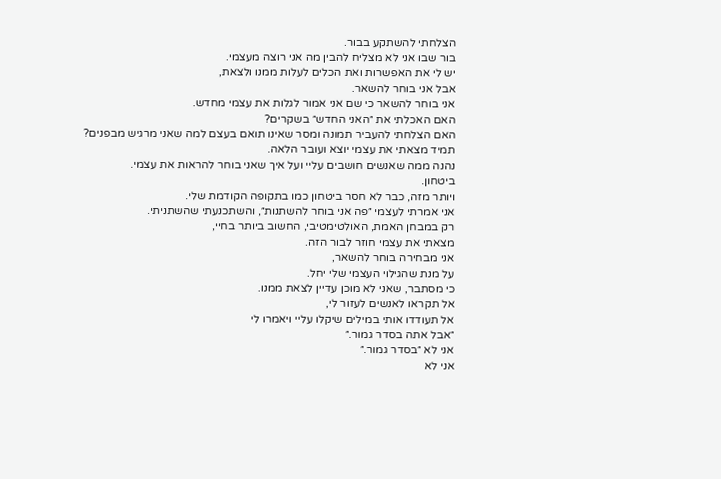הצלחתי להשתקע בבור.
בור שבו אני לא מצליח להבין מה אני רוצה מעצמי.
יש לי את האפשרות ואת הכלים לעלות ממנו ולצאת,
אבל אני בוחר להשאר.
אני בוחר להשאר כי שם אני אמור לגלות את עצמי מחדש.
האם האכלתי את ״האני החדש״ בשקרים?
האם הצלחתי להעביר תמונה ומסר שאינו תואם בעצם למה שאני מרגיש מבפנים?
תמיד מצאתי את עצמי יוצא ועובר הלאה.
נהנה ממה שאנשים חושבים עליי ועל איך שאני בוחר להראות את עצמי.
ביטחון.
ויותר מזה, כבר לא חסר ביטחון כמו בתקופה הקודמת שלי.
אני אמרתי לעצמי ״פה אני בוחר להשתנות״, והשתכנעתי שהשתניתי.
רק במבחן האמת, האולטימטיבי, החשוב ביותר בחיי,
מצאתי את עצמי חוזר לבור הזה.
אני מבחירה בוחר להשאר,
על מנת שהגילוי העצמי שלי יחל.
כי מסתבר, שאני לא מוכן עדיין לצאת ממנו.
אל תקראו לאנשים לעזור לי,
אל תעודדו אותי במילים שיקלו עליי ויאמרו לי
״אבל אתה בסדר גמור.״
אני לא ״בסדר גמור.״
אני לא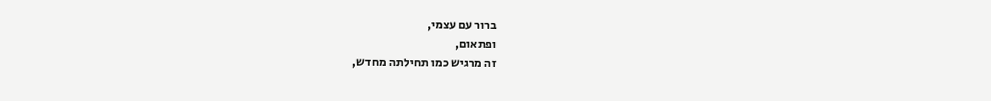ברור עם עצמי,
ופתאום,
זה מרגיש כמו תחילתה מחדש,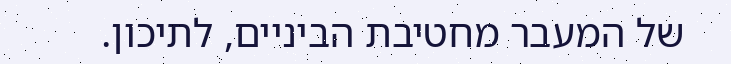של המעבר מחטיבת הביניים, לתיכון.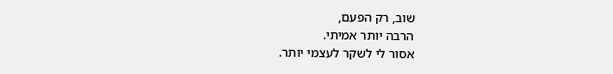שוב, רק הפעם,
הרבה יותר אמיתי.
אסור לי לשקר לעצמי יותר.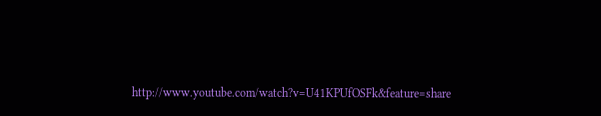http://www.youtube.com/watch?v=U41KPUfOSFk&feature=share